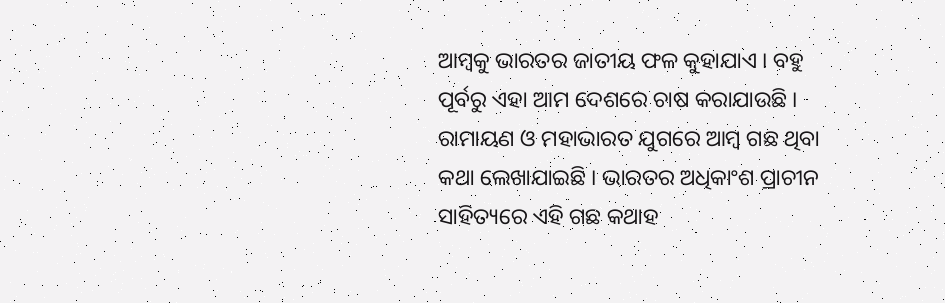ଆମ୍ବକୁ ଭାରତର ଜାତୀୟ ଫଳ କୁହାଯାଏ । ବହୁ ପୂର୍ବରୁ ଏହା ଆମ ଦେଶରେ ଚାଷ କରାଯାଉଛି । ରାମାୟଣ ଓ ମହାଭାରତ ଯୁଗରେ ଆମ୍ବ ଗଛ ଥିବା କଥା ଲେଖାଯାଇଛି । ଭାରତର ଅଧିକାଂଶ ପ୍ରାଚୀନ ସାହିତ୍ୟରେ ଏହି ଗଛ କଥାହ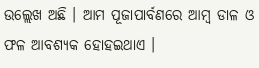ଉଲ୍ଲେଖ ଅଛି । ଆମ ପୂଜାପାର୍ବଣରେ ଆମ୍ବ ଡାଳ ଓ ଫଳ ଆବଶ୍ୟକ ହୋହଇଥାଏ ।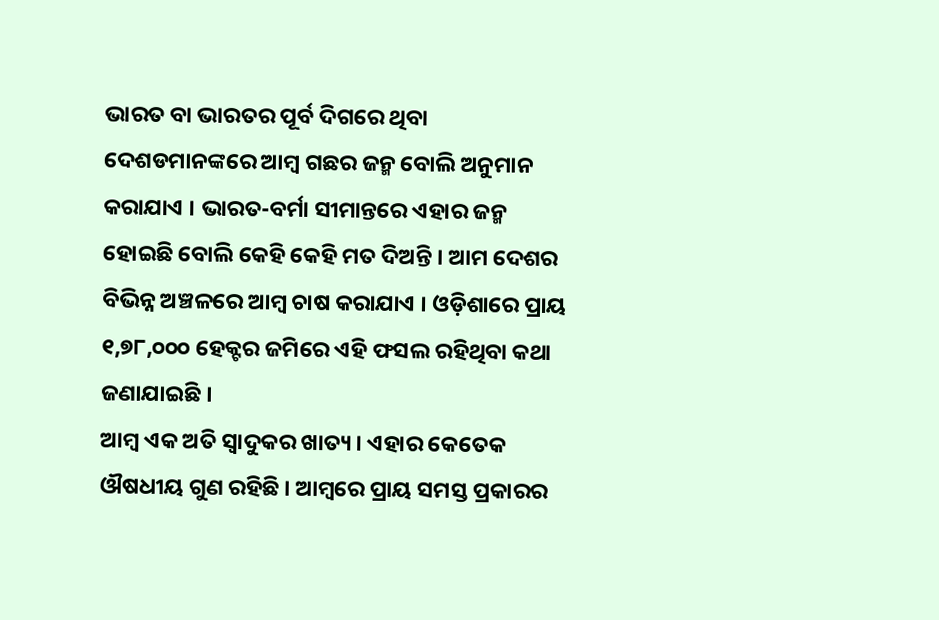ଭାରତ ବା ଭାରତର ପୂର୍ବ ଦିଗରେ ଥିବା ଦେଶଡମାନଙ୍କରେ ଆମ୍ବ ଗଛର ଜନ୍ମ ବୋଲି ଅନୁମାନ କରାଯାଏ । ଭାରତ-ବର୍ମା ସୀମାନ୍ତରେ ଏହାର ଜନ୍ମ ହୋଇଛି ବୋଲି କେହି କେହି ମତ ଦିଅନ୍ତି । ଆମ ଦେଶର ବିଭିନ୍ନ ଅଞ୍ଚଳରେ ଆମ୍ବ ଚାଷ କରାଯାଏ । ଓଡ଼ିଶାରେ ପ୍ରାୟ ୧,୭୮,୦୦୦ ହେକ୍ଟର ଜମିରେ ଏହି ଫସଲ ରହିଥିବା କଥା ଜଣାଯାଇଛି ।
ଆମ୍ବ ଏକ ଅତି ସ୍ୱାଦୁକର ଖାତ୍ୟ । ଏହାର କେତେକ ଔଷଧୀୟ ଗୁଣ ରହିଛି । ଆମ୍ବରେ ପ୍ରାୟ ସମସ୍ତ ପ୍ରକାରର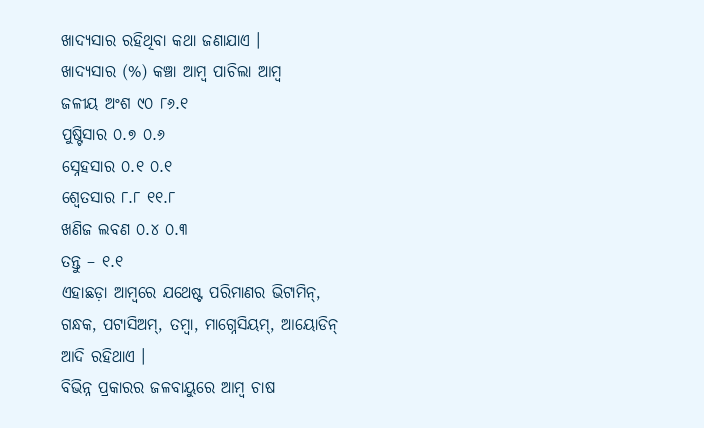ଖାଦ୍ୟସାର ରହିଥିବା କଥା ଜଣାଯାଏ ।
ଖାଦ୍ୟସାର (%) କଞ୍ଚା ଆମ୍ବ ପାଚିଲା ଆମ୍ବ
ଜଳୀୟ ଅଂଶ ୯୦ ୮୬.୧
ପୁଷ୍ଟିସାର ୦.୭ ୦.୬
ସ୍ନେହସାର ୦.୧ ୦.୧
ଶ୍ୱେତସାର ୮.୮ ୧୧.୮
ଖଣିଜ ଲବଣ ୦.୪ ୦.୩
ତନ୍ତୁ – ୧.୧
ଏହାଛଡ଼ା ଆମ୍ବରେ ଯଥେଷ୍ଟ ପରିମାଣର ଭିଟାମିନ୍, ଗନ୍ଧକ, ପଟାସିଅମ୍, ତମ୍ବା, ମାଗ୍ନେସିୟମ୍, ଆୟୋଡିନ୍ ଆଦି ରହିଥାଏ ।
ବିଭିନ୍ନ ପ୍ରକାରର ଜଳବାୟୁରେ ଆମ୍ବ ଚାଷ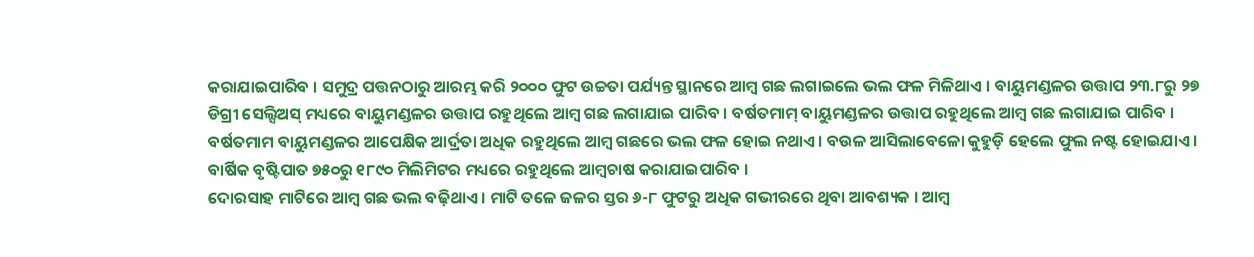କରାଯାଇପାରିବ । ସମୁଦ୍ର ପତ୍ତନଠାରୁ ଆରମ୍ଭ କରି ୨୦୦୦ ଫୁଟ ଉଚ୍ଚତା ପର୍ଯ୍ୟନ୍ତ ସ୍ଥାନରେ ଆମ୍ବ ଗଛ ଲଗାଇଲେ ଭଲ ଫଳ ମିଳିଥାଏ । ବାୟୁମଣ୍ଡଳର ଉତ୍ତାପ ୨୩.୮ରୁ ୨୭ ଡିଗ୍ରୀ ସେଲ୍ସିଅସ୍ ମଧ୍ୟରେ ବାୟୁମଣ୍ଡଳର ଉତ୍ତାପ ରହୁଥିଲେ ଆମ୍ବ ଗଛ ଲଗାଯାଇ ପାରିବ । ବର୍ଷତମାମ୍ ବାୟୁମଣ୍ଡଳର ଉତ୍ତାପ ରହୁଥିଲେ ଆମ୍ବ ଗଛ ଲଗାଯାଇ ପାରିବ । ବର୍ଷତମାମ ବାୟୁମଣ୍ଡଳର ଆପେକ୍ଷିକ ଆର୍ଦ୍ରତା ଅଧିକ ରହୁଥିଲେ ଆମ୍ବ ଗଛରେ ଭଲ ଫଳ ହୋଇ ନଥାଏ । ବଉଳ ଆସିଲାବେଳୋ କୁହୁଡ଼ି ହେଲେ ଫୁଲ ନଷ୍ଟ ହୋଇଯାଏ । ବାର୍ଷିକ ବୃଷ୍ଟିପାତ ୭୫୦ରୁ ୧୮୯୦ ମିଲିମିଟର ମଧ୍ୟରେ ରହୁଥିଲେ ଆମ୍ବଚାଷ କରାଯାଇପାରିବ ।
ଦୋରସାହ ମାଟିରେ ଆମ୍ବ ଗଛ ଭଲ ବଢ଼ିଥାଏ । ମାଟି ତଳେ ଜଳର ସ୍ତର ୬-୮ ଫୁଟରୁ ଅଧିକ ଗଭୀରରେ ଥିବା ଆବଶ୍ୟକ । ଆମ୍ବ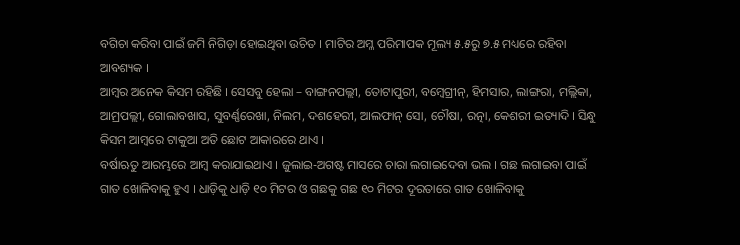ବଗିଚା କରିବା ପାଇଁ ଜମି ନିଗିଡ଼ା ହୋଇଥିବା ଉଚିତ । ମାଟିର ଅମ୍ଳ ପରିମାପକ ମୂଲ୍ୟ ୫.୫ରୁ ୭.୫ ମଧ୍ୟରେ ରହିବା ଆବଶ୍ୟକ ।
ଆମ୍ବର ଅନେକ କିସମ ରହିଛି । ସେସବୁ ହେଲା – ବାଙ୍ଗନପଲ୍ଲୀ, ତୋଟାପୁରୀ, ବମ୍ବେଗ୍ରୀନ୍, ହିମସାର, ଲାଙ୍ଗରା, ମଲ୍ଲିକା, ଆମ୍ରପଲ୍ଲୀ, ଗୋଲାବଖାସ, ସୁବର୍ଣ୍ଣରେଖା, ନିଲମ, ଦଶହେରୀ, ଆଲଫାନ୍ ସୋ, ଚୌଷା, ରତ୍ନା, କେଶରୀ ଇତ୍ୟାଦି । ସିନ୍ଧୁ କିସମ ଆମ୍ବରେ ଟାକୁଆ ଅତି ଛୋଟ ଆକାରରେ ଥାଏ ।
ବର୍ଷାଋତୁ ଆରମ୍ଭରେ ଆମ୍ବ କରାଯାଇଥାଏ । ଜୁଲାଇ-ଅଗଷ୍ଟ ମାସରେ ଚାରା ଲଗାଇଦେବା ଭଲ । ଗଛ ଲଗାଇବା ପାଇଁ ଗାତ ଖୋଳିବାକୁ ହୁଏ । ଧାଡ଼ିକୁ ଧାଡ଼ି ୧୦ ମିଟର ଓ ଗଛକୁ ଗଛ ୧୦ ମିଟର ଦୂରତାରେ ଗାତ ଖୋଳିବାକୁ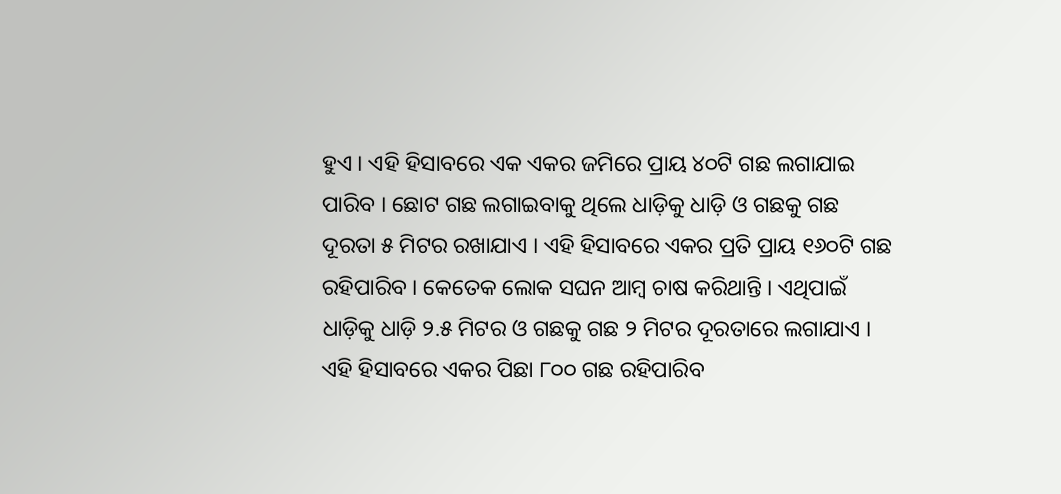ହୁଏ । ଏହି ହିସାବରେ ଏକ ଏକର ଜମିରେ ପ୍ରାୟ ୪୦ଟି ଗଛ ଲଗାଯାଇ ପାରିବ । ଛୋଟ ଗଛ ଲଗାଇବାକୁ ଥିଲେ ଧାଡ଼ିକୁ ଧାଡ଼ି ଓ ଗଛକୁ ଗଛ ଦୂରତା ୫ ମିଟର ରଖାଯାଏ । ଏହି ହିସାବରେ ଏକର ପ୍ରତି ପ୍ରାୟ ୧୬୦ଟି ଗଛ ରହିପାରିବ । କେତେକ ଲୋକ ସଘନ ଆମ୍ବ ଚାଷ କରିଥାନ୍ତି । ଏଥିପାଇଁ ଧାଡ଼ିକୁ ଧାଡ଼ି ୨.୫ ମିଟର ଓ ଗଛକୁ ଗଛ ୨ ମିଟର ଦୂରତାରେ ଲଗାଯାଏ । ଏହି ହିସାବରେ ଏକର ପିଛା ୮୦୦ ଗଛ ରହିପାରିବ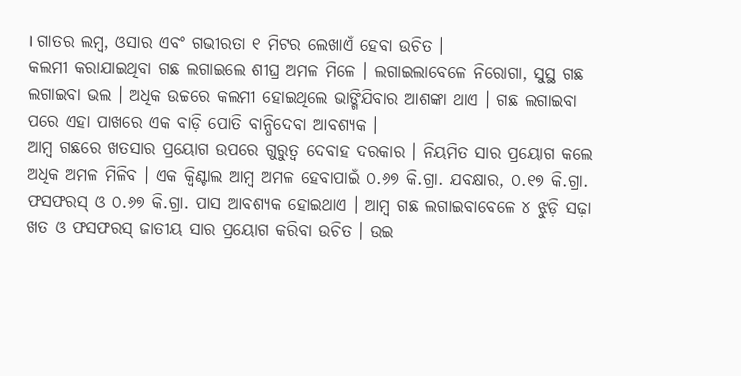। ଗାତର ଲମ୍ବ, ଓସାର ଏବଂ ଗଭୀରତା ୧ ମିଟର ଲେଖାଏଁ ହେବା ଉଚିତ ।
କଲମୀ କରାଯାଇଥିବା ଗଛ ଲଗାଇଲେ ଶୀଘ୍ର ଅମଳ ମିଳେ । ଲଗାଇଲାବେଳେ ନିରୋଗା, ସୁସ୍ଥ ଗଛ ଲଗାଇବା ଭଲ । ଅଧିକ ଉଚ୍ଚରେ କଲମୀ ହୋଇଥିଲେ ଭାଙ୍ଗିଯିବାର ଆଶଙ୍କା ଥାଏ । ଗଛ ଲଗାଇବା ପରେ ଏହା ପାଖରେ ଏକ ବାଡ଼ି ପୋତି ବାନ୍ଧିଦେବା ଆବଶ୍ୟକ ।
ଆମ୍ବ ଗଛରେ ଖତସାର ପ୍ରୟୋଗ ଉପରେ ଗୁରୁତ୍ୱ ଦେବାହ ଦରକାର । ନିୟମିତ ସାର ପ୍ରୟୋଗ କଲେ ଅଧିକ ଅମଳ ମିଳିବ । ଏକ କ୍ୱିଣ୍ଟାଲ ଆମ୍ବ ଅମଳ ହେବାପାଇଁ ୦.୬୭ କି.ଗ୍ରା. ଯବକ୍ଷାର, ୦.୧୭ କି.ଗ୍ରା. ଫସଫରସ୍ ଓ ୦.୬୭ କି.ଗ୍ରା. ପାସ ଆବଶ୍ୟକ ହୋଇଥାଏ । ଆମ୍ବ ଗଛ ଲଗାଇବାବେଳେ ୪ ଝୁଡ଼ି ସଢ଼ା ଖତ ଓ ଫସଫରସ୍ ଜାତୀୟ ସାର ପ୍ରୟୋଗ କରିବା ଉଚିତ । ଉଇ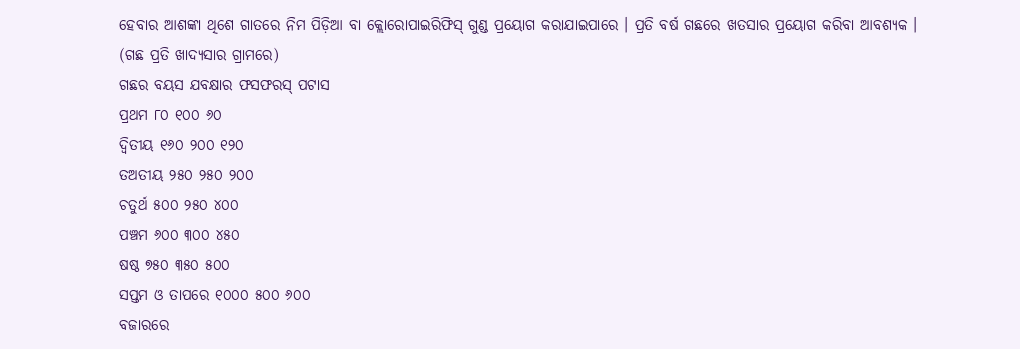ହେବାର ଆଶଙ୍କା ଥିଶେ ଗାତରେ ନିମ ପିଡ଼ିଆ ବା କ୍ଲୋରୋପାଇରିଫିସ୍ ଗୁଣ୍ଡ ପ୍ରୟୋଗ କରାଯାଇପାରେ । ପ୍ରତି ବର୍ଷ ଗଛରେ ଖତସାର ପ୍ରୟୋଗ କରିବା ଆବଶ୍ୟକ ।
(ଗଛ ପ୍ରତି ଖାଦ୍ୟସାର ଗ୍ରାମରେ)
ଗଛର ବୟସ ଯବକ୍ଷାର ଫସଫରସ୍ ପଟାସ
ପ୍ରଥମ ୮୦ ୧୦୦ ୬୦
ଦ୍ୱିତୀୟ ୧୬୦ ୨୦୦ ୧୨୦
ତଅତୀୟ ୨୫୦ ୨୫୦ ୨୦୦
ଚତୁର୍ଥ ୫୦୦ ୨୫୦ ୪୦୦
ପଞ୍ଚମ ୬୦୦ ୩୦୦ ୪୫୦
ଷଷ୍ଠ ୭୫୦ ୩୫୦ ୫୦୦
ସପ୍ତମ ଓ ତାପରେ ୧୦୦୦ ୫୦୦ ୬୦୦
ବଜାରରେ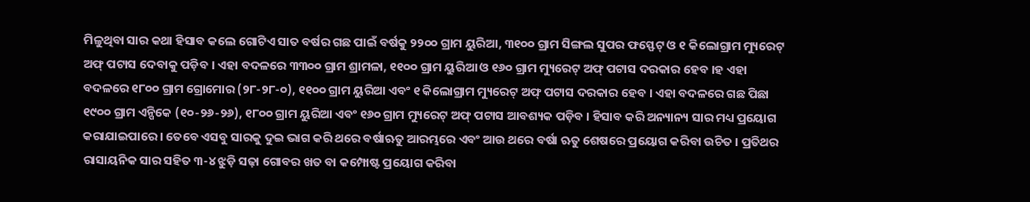ମିଳୁଥିବା ସାର କଥା ହିସାବ କଲେ ଗୋଟିଏ ସାତ ବର୍ଷର ଗଛ ପାଇଁ ବର୍ଷକୁ ୨୨୦୦ ଗ୍ରାମ ୟୁରିଆ, ୩୧୦୦ ଗ୍ରାମ ସିଙ୍ଗଲ ସୁପର ଫସ୍ଫେଟ୍ ଓ ୧ କିଲୋଗ୍ରାମ ମ୍ୟୁରେଟ୍ ଅଫ୍ ପଟାସ ଦେବାକୁ ପଡ଼ିବ । ଏହା ବଦଳରେ ୩୩୦୦ ଗ୍ରାମ ଶ୍ରାମଳା, ୧୧୦୦ ଗ୍ରାମ ୟୁରିଆ ଓ ୧୬୦ ଗ୍ରାମ ମ୍ୟୁରେଟ୍ ଅଫ୍ ପଟାସ ଦରକାର ହେବ ।ହ ଏହା ବଦଳରେ ୧୮୦୦ ଗ୍ରାମ ଗ୍ରୋମୋର (୨୮-୨୮-୦), ୧୧୦୦ ଗ୍ରାମ ୟୁରିଆ ଏବଂ ୧ କିଲୋଗ୍ରାମ ମ୍ୟୁରେଟ୍ ଅଫ୍ ପଟାସ ଦରକାର ହେବ । ଏହା ବଦଳରେ ଗଛ ପିଛା ୧୯୦୦ ଗ୍ରାମ ଏନ୍ପିକେ (୧୦-୨୬-୨୬), ୧୮୦୦ ଗ୍ରାମ ୟୁରିଆ ଏବଂ ୧୬୦ ଗ୍ରାମ ମ୍ୟୁରେଟ୍ ଅଫ୍ ପଟାସ ଆବଶ୍ୟକ ପଡ଼ିବ । ହିସାବ କରି ଅନ୍ୟାନ୍ୟ ସାର ମଧ୍ୟ ପ୍ରୟୋଗ କରାଯାଇପାରେ । ତେବେ ଏସବୁ ସାରକୁ ଦୁଇ ଭାଗ କରି ଥରେ ବର୍ଷାଋତୁ ଆରମ୍ଭରେ ଏବଂ ଆଉ ଥରେ ବର୍ଷା ଋତୁ ଶେଷରେ ପ୍ରୟୋଗ କରିବା ଉଚିତ । ପ୍ରତିଥର ରାସାୟନିକ ସାର ସହିତ ୩-୪ ଝୁଡ଼ି ସଢ଼ା ଗୋବର ଖତ ବା କମ୍ପୋଷ୍ଟ ପ୍ରୟୋଗ କରିବା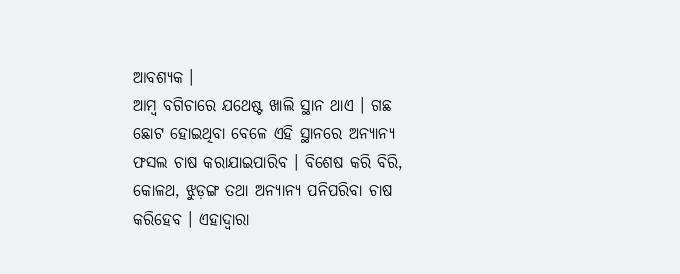ଆବଶ୍ୟକ ।
ଆମ୍ବ ବଗିଚାରେ ଯଥେଷ୍ଟ ଖାଲି ସ୍ଥାନ ଥାଏ । ଗଛ ଛୋଟ ହୋଇଥିବା ବେଳେ ଏହି ସ୍ଥାନରେ ଅନ୍ୟାନ୍ୟ ଫସଲ ଚାଷ କରାଯାଇପାରିବ । ବିଶେଷ କରି ବିରି, କୋଳଥ, ଝୁଡ଼ଙ୍ଗ ତଥା ଅନ୍ୟାନ୍ୟ ପନିପରିବା ଚାଷ କରିହେବ । ଏହାଦ୍ୱାରା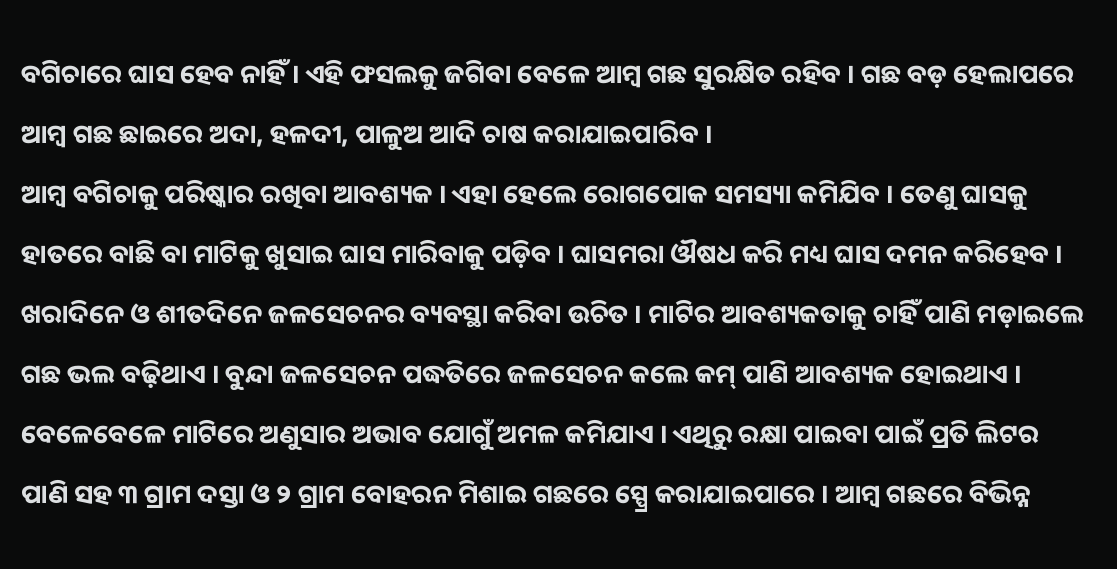ବଗିଚାରେ ଘାସ ହେବ ନାହିଁ । ଏହି ଫସଲକୁ ଜଗିବା ବେଳେ ଆମ୍ବ ଗଛ ସୁରକ୍ଷିତ ରହିବ । ଗଛ ବଡ଼ ହେଲାପରେ ଆମ୍ବ ଗଛ ଛାଇରେ ଅଦା, ହଳଦୀ, ପାଳୁଅ ଆଦି ଚାଷ କରାଯାଇପାରିବ ।
ଆମ୍ବ ବଗିଚାକୁ ପରିଷ୍କାର ରଖିବା ଆବଶ୍ୟକ । ଏହା ହେଲେ ରୋଗପୋକ ସମସ୍ୟା କମିଯିବ । ତେଣୁ ଘାସକୁ ହାତରେ ବାଛି ବା ମାଟିକୁ ଖୁସାଇ ଘାସ ମାରିବାକୁ ପଡ଼ିବ । ଘାସମରା ଔଷଧ କରି ମଧ୍ୟ ଘାସ ଦମନ କରିହେବ ।
ଖରାଦିନେ ଓ ଶୀତଦିନେ ଜଳସେଚନର ବ୍ୟବସ୍ଥା କରିବା ଉଚିତ । ମାଟିର ଆବଶ୍ୟକତାକୁ ଚାହିଁ ପାଣି ମଡ଼ାଇଲେ ଗଛ ଭଲ ବଢ଼ିଥାଏ । ବୁନ୍ଦା ଜଳସେଚନ ପଦ୍ଧତିରେ ଜଳସେଚନ କଲେ କମ୍ ପାଣି ଆବଶ୍ୟକ ହୋଇଥାଏ । ବେଳେବେଳେ ମାଟିରେ ଅଣୁସାର ଅଭାବ ଯୋଗୁଁ ଅମଳ କମିଯାଏ । ଏଥିରୁ ରକ୍ଷା ପାଇବା ପାଇଁ ପ୍ରତି ଲିଟର ପାଣି ସହ ୩ ଗ୍ରାମ ଦସ୍ତା ଓ ୨ ଗ୍ରାମ ବୋହରନ ମିଶାଇ ଗଛରେ ସ୍ପ୍ରେ କରାଯାଇପାରେ । ଆମ୍ବ ଗଛରେ ବିଭିନ୍ନ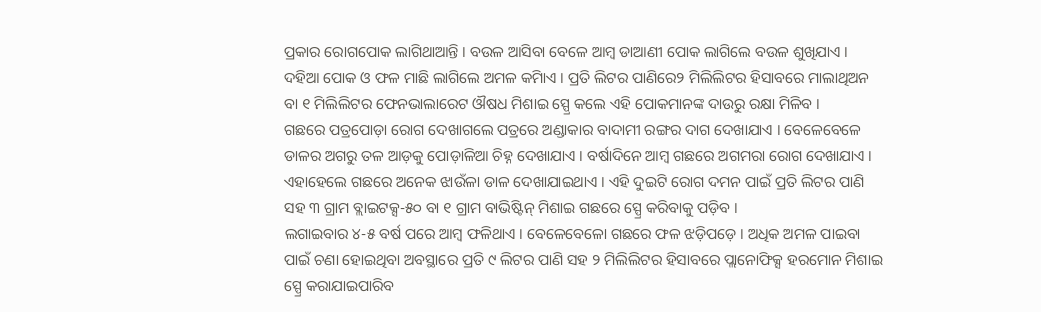ପ୍ରକାର ରୋଗପୋକ ଲାଗିଥାଆନ୍ତି । ବଉଳ ଆସିବା ବେଳେ ଆମ୍ବ ଡାଆଣୀ ପୋକ ଲାଗିଲେ ବଉଳ ଶୁଖିଯାଏ । ଦହିଆ ପୋକ ଓ ଫଳ ମାଛି ଲାଗିଲେ ଅମଳ କମିାଏ । ପ୍ରତି ଲିଟର ପାଣିରେ୨ ମିଲିଲିଟର ହିସାବରେ ମାଲାଥିଅନ ବା ୧ ମିଲିଲିଟର ଫେନଭାଲାରେଟ ଔଷଧ ମିଶାଇ ସ୍ପ୍ରେ କଲେ ଏହି ପୋକମାନଙ୍କ ଦାଉରୁ ରକ୍ଷା ମିଳିବ ।
ଗଛରେ ପତ୍ରପୋଡ଼ା ରୋଗ ଦେଖାଗଲେ ପତ୍ରରେ ଅଣ୍ଡାକାର ବାଦାମୀ ରଙ୍ଗର ଦାଗ ଦେଖାଯାଏ । ବେଳେବେଳେ ଡାଳର ଅଗରୁ ତଳ ଆଡ଼କୁ ପୋଡ଼ାଳିଆ ଚିହ୍ନ ଦେଖାଯାଏ । ବର୍ଷାଦିନେ ଆମ୍ବ ଗଛରେ ଅଗମରା ରୋଗ ଦେଖାଯାଏ । ଏହାହେଲେ ଗଛରେ ଅନେକ ଝାଉଁଳା ଡାଳ ଦେଖାଯାଇଥାଏ । ଏହି ଦୁଇଟି ରୋଗ ଦମନ ପାଇଁ ପ୍ରତି ଲିଟର ପାଣି ସହ ୩ ଗ୍ରାମ ବ୍ଲାଇଟକ୍ସ-୫୦ ବା ୧ ଗ୍ରାମ ବାଭିଷ୍ଟିନ୍ ମିଶାଇ ଗଛରେ ସ୍ପ୍ରେ କରିବାକୁ ପଡ଼ିବ ।
ଲଗାଇବାର ୪-୫ ବର୍ଷ ପରେ ଆମ୍ବ ଫଳିଥାଏ । ବେଳେବେଳୋ ଗଛରେ ଫଳ ଝଡ଼ିପଡ଼େ । ଅଧିକ ଅମଳ ପାଇବା ପାଇଁ ଚଣା ହୋଇଥିବା ଅବସ୍ଥାରେ ପ୍ରତି ୯ ଲିଟର ପାଣି ସହ ୨ ମିଲିଲିଟର ହିସାବରେ ପ୍ଲାନୋଫିକ୍ସ ହରମୋନ ମିଶାଇ ସ୍ପ୍ରେ କରାଯାଇପାରିବ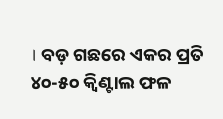। ବଡ଼ ଗଛରେ ଏକର ପ୍ରତି ୪୦-୫୦ କ୍ୱିଣ୍ଟାଲ ଫଳ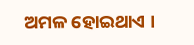ଅମଳ ହୋଇଥାଏ ।